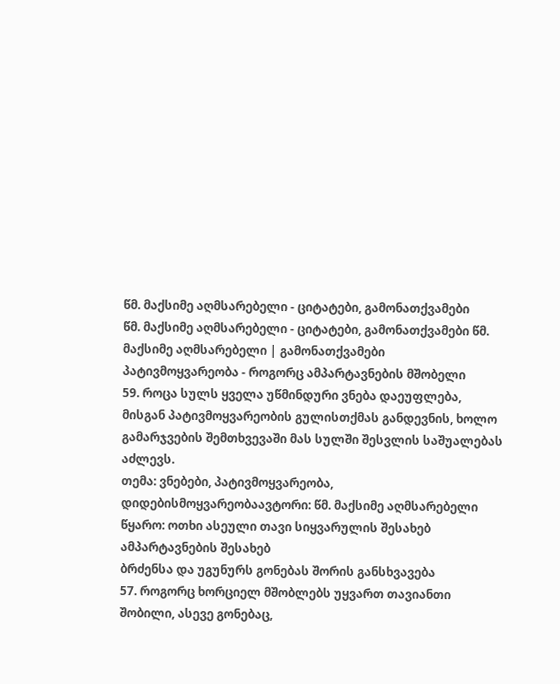წმ. მაქსიმე აღმსარებელი - ციტატები, გამონათქვამები
წმ. მაქსიმე აღმსარებელი - ციტატები, გამონათქვამები წმ. მაქსიმე აღმსარებელი | გამონათქვამები
პატივმოყვარეობა - როგორც ამპარტავნების მშობელი
59. როცა სულს ყველა უწმინდური ვნება დაეუფლება, მისგან პატივმოყვარეობის გულისთქმას განდევნის, ხოლო გამარჯვების შემთხვევაში მას სულში შესვლის საშუალებას აძლევს.
თემა: ვნებები, პატივმოყვარეობა, დიდებისმოყვარეობაავტორი: წმ. მაქსიმე აღმსარებელი
წყარო: ოთხი ასეული თავი სიყვარულის შესახებ
ამპარტავნების შესახებ
ბრძენსა და უგუნურს გონებას შორის განსხვავება
57. როგორც ხორციელ მშობლებს უყვართ თავიანთი შობილი, ასევე გონებაც,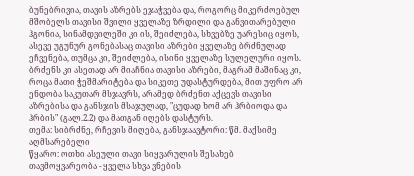ბუნებრივია, თავის აზრებს ეჯაჭვება და, როგორც მიკერძოებულ მშობელს თავისი შვილი ყველაზე ზრდილი და განვითარებული ჰგონია, სინამდვილეში კი ის, შეიძლება, სხვებზე უარესიც იყოს, ასევე უგუნურ გონებასაც თავისი აზრები ყველაზე ბრძნულად ეჩვენება, თუმცა კი, შეიძლება, ისინი ყველაზე სულელური იყოს. ბრძენს კი ასეთად არ მიაჩნია თავისი აზრები, მაგრამ მაშინაც კი, როცა მათი ჭეშმარიტება და სიკეთე უდასტურდება, მით უფრო არ ენდობა საკუთარ მსჯავრს, არამედ ბრძენთ აქცევს თავისი აზრებისა და განსჯის მსაჯულად, "ცუდად ხომ არ ჰრბიოდა და ჰრბის" (გალ.2.2) და მათგან იღებს დასტურს.
თემა: სიბრძნე, რჩევის მიღება, განსჯაავტორი: წმ. მაქსიმე აღმსარებელი
წყარო: ოთხი ასეული თავი სიყვარულის შესახებ
თავმოყვარეობა - ყველა სხვა ვნების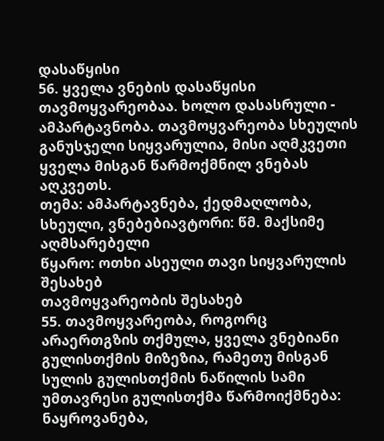დასაწყისი
56. ყველა ვნების დასაწყისი თავმოყვარეობაა. ხოლო დასასრული - ამპარტავნობა. თავმოყვარეობა სხეულის განუსჯელი სიყვარულია, მისი აღმკვეთი ყველა მისგან წარმოქმნილ ვნებას აღკვეთს.
თემა: ამპარტავნება, ქედმაღლობა, სხეული, ვნებებიავტორი: წმ. მაქსიმე აღმსარებელი
წყარო: ოთხი ასეული თავი სიყვარულის შესახებ
თავმოყვარეობის შესახებ
55. თავმოყვარეობა, როგორც არაერთგზის თქმულა, ყველა ვნებიანი გულისთქმის მიზეზია, რამეთუ მისგან სულის გულისთქმის ნაწილის სამი უმთავრესი გულისთქმა წარმოიქმნება: ნაყროვანება,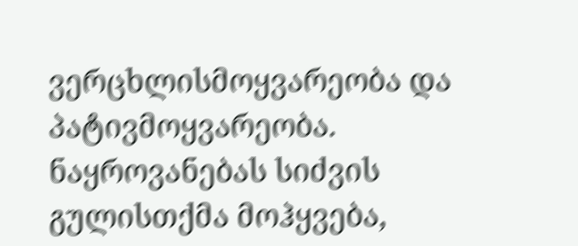ვერცხლისმოყვარეობა და პატივმოყვარეობა. ნაყროვანებას სიძვის გულისთქმა მოჰყვება,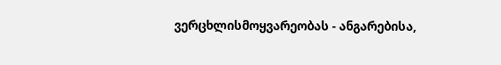ვერცხლისმოყვარეობას - ანგარებისა,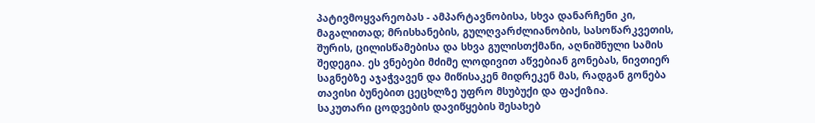პატივმოყვარეობას - ამპარტავნობისა, სხვა დანარჩენი კი, მაგალითად; მრისხანების, გულღვარძლიანობის, სასოწარკვეთის, შურის, ცილისწამებისა და სხვა გულისთქმანი, აღნიშნული სამის შედეგია. ეს ვნებები მძიმე ლოდივით აწვებიან გონებას, ნივთიერ საგნებზე აჯაჭვავენ და მიწისაკენ მიდრეკენ მას, რადგან გონება თავისი ბუნებით ცეცხლზე უფრო მსუბუქი და ფაქიზია.
საკუთარი ცოდვების დავიწყების შესახებ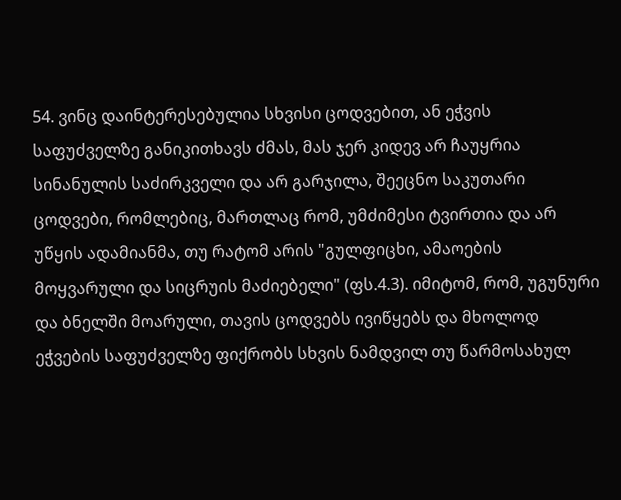54. ვინც დაინტერესებულია სხვისი ცოდვებით, ან ეჭვის საფუძველზე განიკითხავს ძმას, მას ჯერ კიდევ არ ჩაუყრია სინანულის საძირკველი და არ გარჯილა, შეეცნო საკუთარი ცოდვები, რომლებიც, მართლაც რომ, უმძიმესი ტვირთია და არ უწყის ადამიანმა, თუ რატომ არის "გულფიცხი, ამაოების მოყვარული და სიცრუის მაძიებელი" (ფს.4.3). იმიტომ, რომ, უგუნური და ბნელში მოარული, თავის ცოდვებს ივიწყებს და მხოლოდ ეჭვების საფუძველზე ფიქრობს სხვის ნამდვილ თუ წარმოსახულ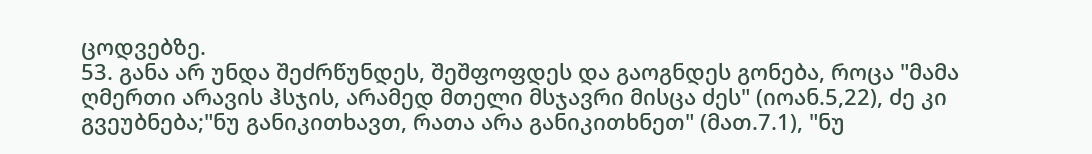ცოდვებზე.
53. განა არ უნდა შეძრწუნდეს, შეშფოფდეს და გაოგნდეს გონება, როცა "მამა ღმერთი არავის ჰსჯის, არამედ მთელი მსჯავრი მისცა ძეს" (იოან.5,22), ძე კი გვეუბნება;"ნუ განიკითხავთ, რათა არა განიკითხნეთ" (მათ.7.1), "ნუ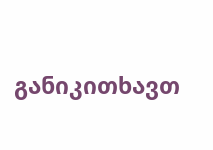განიკითხავთ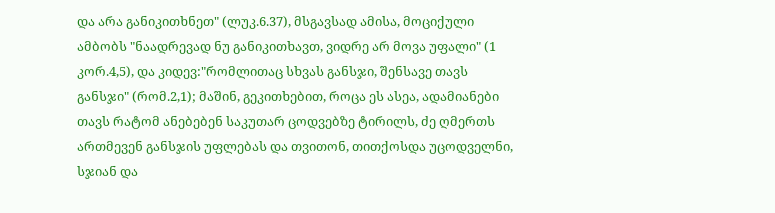და არა განიკითხნეთ" (ლუკ.6.37), მსგავსად ამისა, მოციქული ამბობს "ნაადრევად ნუ განიკითხავთ, ვიდრე არ მოვა უფალი" (1 კორ.4,5), და კიდევ:"რომლითაც სხვას განსჯი, შენსავე თავს განსჯი" (რომ.2,1); მაშინ, გეკითხებით, როცა ეს ასეა, ადამიანები თავს რატომ ანებებენ საკუთარ ცოდვებზე ტირილს, ძე ღმერთს ართმევენ განსჯის უფლებას და თვითონ, თითქოსდა უცოდველნი, სჯიან და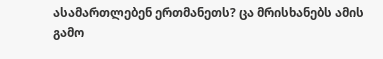ასამართლებენ ერთმანეთს? ცა მრისხანებს ამის გამო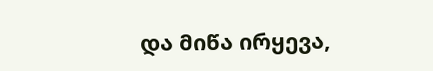და მიწა ირყევა,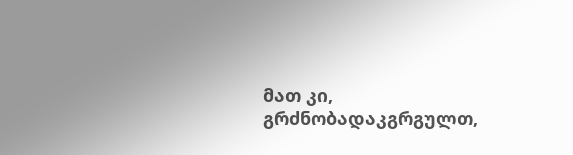მათ კი, გრძნობადაკგრგულთ,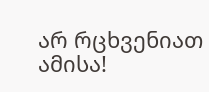არ რცხვენიათ ამისა!